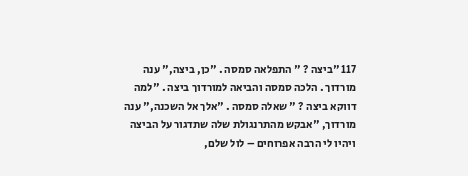117 "ביצה ? " התפלאה סמסה . "כן, ביצה," ענה מורדוך . הלכה סמסה והביאה למורדוך ביצה . "למה דווקא ביצה ? " שאלה סמסה . "אלך אל השכנה," ענה מורדוך, "אבקש מהתרנגולת שלה שתדגור על הביצה ויהיו לי הרבה אפרוחים – לול שלם,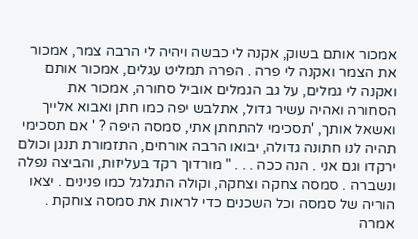אמכור אותם בשוק, אקנה לי כבשה ויהיה לי הרבה צמר, אמכור את הצמר ואקנה לי פרה . הפרה תמליט עגלים, אמכור אותם ואקנה לי גמלים, על גב הגמלים אוביל סחורה, אמכור את הסחורה ואהיה עשיר גדול, אתלבש יפה כמו חתן ואבוא אלייך ואשאל אותך, 'תסכימי להתחתן אתי, סמסה היפה ? ' אם תסכימי תהיה לנו חתונה גדולה, יבואו הרבה אורחים, התזמורת תנגן וכולם ירקדו וגם אני . הנה ככה . . . " מורדוך רקד בעליזות, והביצה נפלה ונשברה . סמסה צחקה וצחקה, וקולה התגלגל כמו פנינים . יצאו הוריה של סמסה וכל השכנים כדי לראות את סמסה צוחקת . אמרה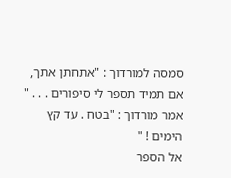סמסה למורדוך : "אתחתן אתך, אם תמיד תספר לי סיפורים . . . " אמר מורדוך : "בטח . עד קץ הימים ! "
אל הספר